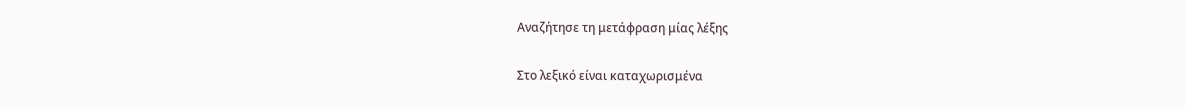Αναζήτησε τη μετάφραση μίας λέξης

Στο λεξικό είναι καταχωρισμένα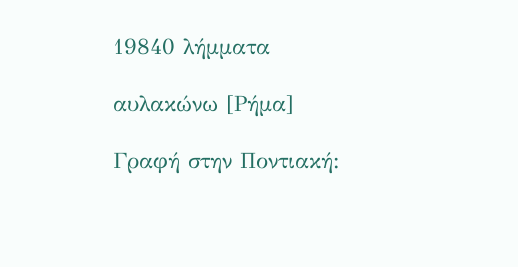19840 λήμματα

αυλακώνω [Ρήμα]

Γραφή στην Ποντιακή: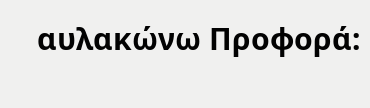αυλακώνω Προφορά: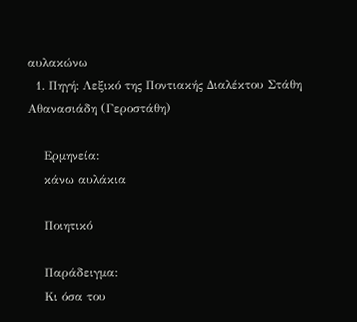αυλακώνω
  1. Πηγή: Λεξικό της Ποντιακής Διαλέκτου Στάθη Αθανασιάδη (Γεροστάθη)

    Ερμηνεία:
    κάνω αυλάκια

    Ποιητικό

    Παράδειγμα:
    Κι όσα του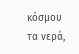κόσμου τα νερά,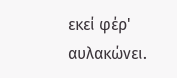εκεί φέρ' αυλακώνει.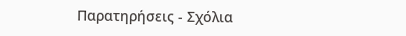Παρατηρήσεις - Σχόλια